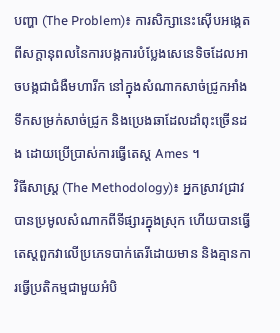បញ្ហា (The Problem)៖ ការសិក្សានេះស៊ើបអង្កេតពីសក្ដានុពលនៃការបង្កការបំប្លែងសេនេទិចដែលអាចបង្កជាជំងឺមហារីក នៅក្នុងសំណាកសាច់ជ្រូកអាំង ទឹកសម្រក់សាច់ជ្រូក និងប្រេងឆាដែលដាំពុះច្រើនដង ដោយប្រើប្រាស់ការធ្វើតេស្ត Ames ។
វិធីសាស្ត្រ (The Methodology)៖ អ្នកស្រាវជ្រាវបានប្រមូលសំណាកពីទីផ្សារក្នុងស្រុក ហើយបានធ្វើតេស្តពួកវាលើប្រភេទបាក់តេរីដោយមាន និងគ្មានការធ្វើប្រតិកម្មជាមួយអំបិ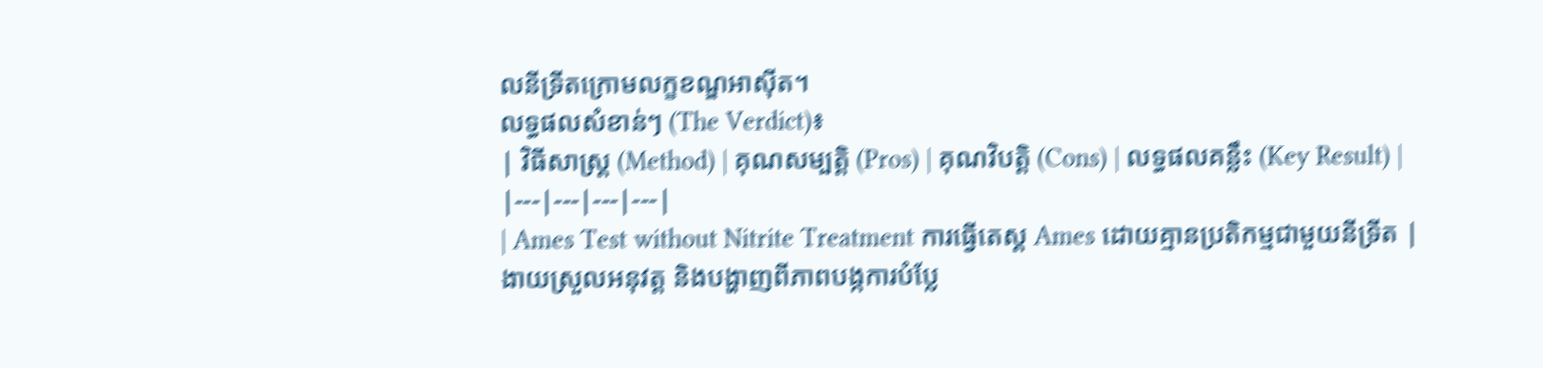លនីទ្រីតក្រោមលក្ខខណ្ឌអាស៊ីត។
លទ្ធផលសំខាន់ៗ (The Verdict)៖
| វិធីសាស្ត្រ (Method) | គុណសម្បត្តិ (Pros) | គុណវិបត្តិ (Cons) | លទ្ធផលគន្លឹះ (Key Result) |
|---|---|---|---|
| Ames Test without Nitrite Treatment ការធ្វើតេស្ត Ames ដោយគ្មានប្រតិកម្មជាមួយនីទ្រីត |
ងាយស្រួលអនុវត្ត និងបង្ហាញពីភាពបង្កការបំប្លែ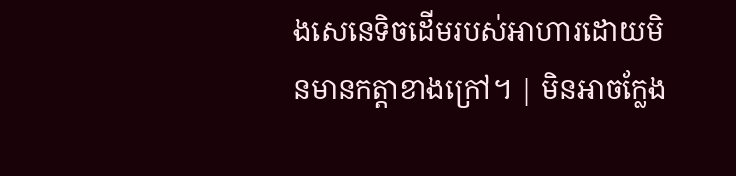ងសេនេទិចដើមរបស់អាហារដោយមិនមានកត្តាខាងក្រៅ។ | មិនអាចក្លែង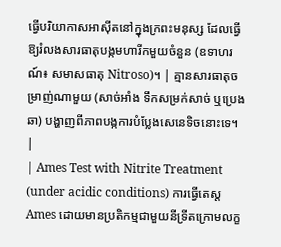ធ្វើបរិយាកាសអាស៊ីតនៅក្នុងក្រពះមនុស្ស ដែលធ្វើឱ្យរំលងសារធាតុបង្កមហារីកមួយចំនួន (ឧទាហរណ៍៖ សមាសធាតុ Nitroso)។ | គ្មានសារធាតុចម្រាញ់ណាមួយ (សាច់អាំង ទឹកសម្រក់សាច់ ឬប្រេងឆា) បង្ហាញពីភាពបង្កការបំប្លែងសេនេទិចនោះទេ។ |
| Ames Test with Nitrite Treatment (under acidic conditions) ការធ្វើតេស្ត Ames ដោយមានប្រតិកម្មជាមួយនីទ្រីតក្រោមលក្ខ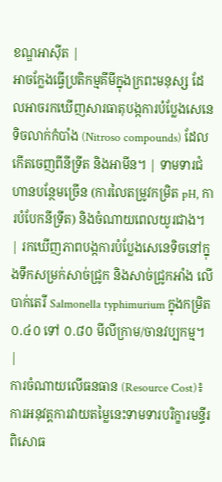ខណ្ឌអាស៊ីត |
អាចក្លែងធ្វើប្រតិកម្មគីមីក្នុងក្រពះមនុស្ស ដែលអាចរកឃើញសារធាតុបង្កការបំប្លែងសេនេទិចលាក់កំបាំង (Nitroso compounds) ដែលកើតចេញពីនីទ្រីត និងអាមីន។ | ទាមទារជំហានបន្ថែមច្រើន (ការលៃតម្រូវកម្រិត pH, ការបំបែកនីទ្រីត) និងចំណាយពេលយូរជាង។ | រកឃើញភាពបង្កការបំប្លែងសេនេទិចនៅក្នុងទឹកសម្រក់សាច់ជ្រូក និងសាច់ជ្រូកអាំង លើបាក់តេរី Salmonella typhimurium ក្នុងកម្រិត ០.៤០ ទៅ ០.៨០ មីលីក្រាម/ចានវប្បកម្ម។ |
ការចំណាយលើធនធាន (Resource Cost)៖ ការអនុវត្តការវាយតម្លៃនេះទាមទារបរិក្ខារមន្ទីរពិសោធ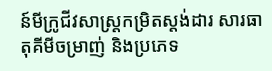ន៍មីក្រូជីវសាស្ត្រកម្រិតស្តង់ដារ សារធាតុគីមីចម្រាញ់ និងប្រភេទ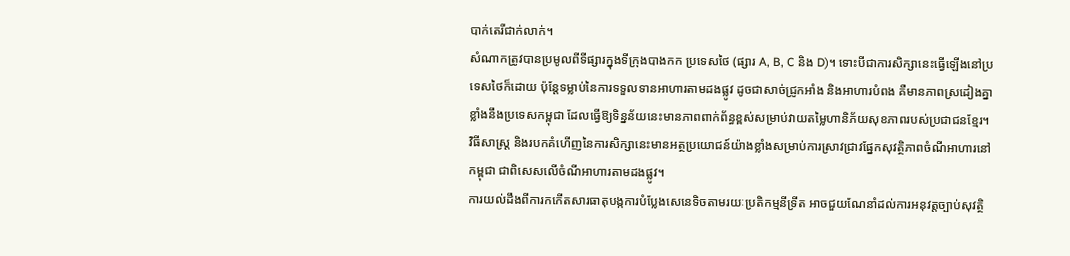បាក់តេរីជាក់លាក់។
សំណាកត្រូវបានប្រមូលពីទីផ្សារក្នុងទីក្រុងបាងកក ប្រទេសថៃ (ផ្សារ A, B, C និង D)។ ទោះបីជាការសិក្សានេះធ្វើឡើងនៅប្រទេសថៃក៏ដោយ ប៉ុន្តែទម្លាប់នៃការទទួលទានអាហារតាមដងផ្លូវ ដូចជាសាច់ជ្រូកអាំង និងអាហារបំពង គឺមានភាពស្រដៀងគ្នាខ្លាំងនឹងប្រទេសកម្ពុជា ដែលធ្វើឱ្យទិន្នន័យនេះមានភាពពាក់ព័ន្ធខ្ពស់សម្រាប់វាយតម្លៃហានិភ័យសុខភាពរបស់ប្រជាជនខ្មែរ។
វិធីសាស្ត្រ និងរបកគំហើញនៃការសិក្សានេះមានអត្ថប្រយោជន៍យ៉ាងខ្លាំងសម្រាប់ការស្រាវជ្រាវផ្នែកសុវត្ថិភាពចំណីអាហារនៅកម្ពុជា ជាពិសេសលើចំណីអាហារតាមដងផ្លូវ។
ការយល់ដឹងពីការកកើតសារធាតុបង្កការបំប្លែងសេនេទិចតាមរយៈប្រតិកម្មនីទ្រីត អាចជួយណែនាំដល់ការអនុវត្តច្បាប់សុវត្ថិ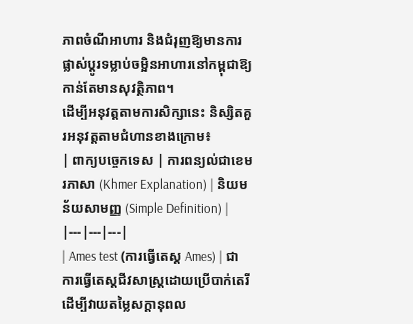ភាពចំណីអាហារ និងជំរុញឱ្យមានការផ្លាស់ប្តូរទម្លាប់ចម្អិនអាហារនៅកម្ពុជាឱ្យកាន់តែមានសុវត្ថិភាព។
ដើម្បីអនុវត្តតាមការសិក្សានេះ និស្សិតគួរអនុវត្តតាមជំហានខាងក្រោម៖
| ពាក្យបច្ចេកទេស | ការពន្យល់ជាខេមរភាសា (Khmer Explanation) | និយមន័យសាមញ្ញ (Simple Definition) |
|---|---|---|
| Ames test (ការធ្វើតេស្ត Ames) | ជាការធ្វើតេស្តជីវសាស្ត្រដោយប្រើបាក់តេរីដើម្បីវាយតម្លៃសក្តានុពល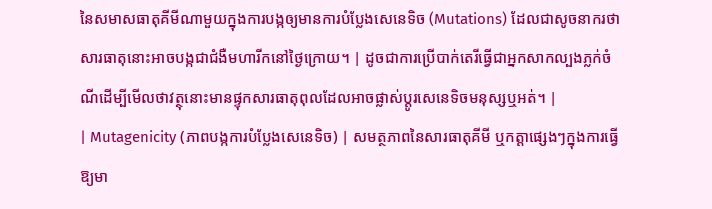នៃសមាសធាតុគីមីណាមួយក្នុងការបង្កឲ្យមានការបំប្លែងសេនេទិច (Mutations) ដែលជាសូចនាករថាសារធាតុនោះអាចបង្កជាជំងឺមហារីកនៅថ្ងៃក្រោយ។ | ដូចជាការប្រើបាក់តេរីធ្វើជាអ្នកសាកល្បងភ្លក់ចំណីដើម្បីមើលថាវត្ថុនោះមានផ្ទុកសារធាតុពុលដែលអាចផ្លាស់ប្តូរសេនេទិចមនុស្សឬអត់។ |
| Mutagenicity (ភាពបង្កការបំប្លែងសេនេទិច) | សមត្ថភាពនៃសារធាតុគីមី ឬកត្តាផ្សេងៗក្នុងការធ្វើឱ្យមា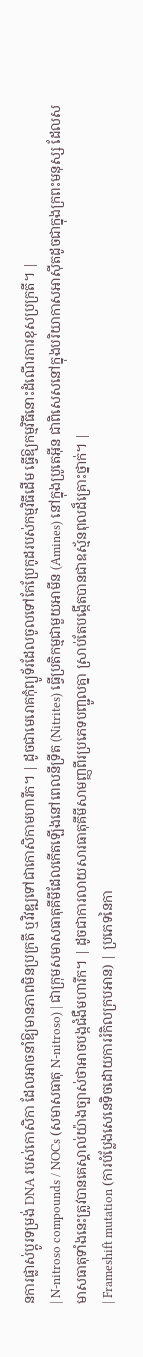នការផ្លាស់ប្តូរទម្រង់ DNA របស់កោសិកា ដែលអាចនាំឱ្យមានភាពមិនប្រក្រតី ឬវិវឌ្ឍទៅជាកោសិកាមហារីក។ | ដូចជាមេរោគកុំព្យូទ័រដែលចូលទៅកែប្រែកូដរបស់កម្មវិធីដើម ធ្វើឱ្យកម្មវិធីនោះដំណើរការខុសប្រក្រតី។ |
| N-nitroso compounds / NOCs (សមាសធាតុ N-nitroso) | ជាក្រុមសមាសធាតុគីមីដែលកើតឡើងនៅពេលនីទ្រីត (Nitrites) ធ្វើប្រតិកម្មជាមួយអាមីន (Amines) នៅក្នុងប្រូតេអ៊ីន ជាពិសេសនៅក្នុងបរិយាកាសអាស៊ីតដូចជាក្នុងក្រពះមនុស្ស ដែលសមាសធាតុទាំងនេះត្រូវបានគេស្គាល់យ៉ាងច្បាស់ថាអាចបង្កជំងឺមហារីក។ | ដូចជាការលាយសារធាតុគីមីសាមញ្ញពីរប្រភេទបញ្ជូលគ្នា ស្រាប់តែបង្កើតបានជាឧស្ម័នពុលដ៏គ្រោះថ្នាក់។ |
| Frameshift mutation (ការបំប្លែងសេនេទិចដោយការរំកិលក្របអាន) | ប្រភេទនៃកា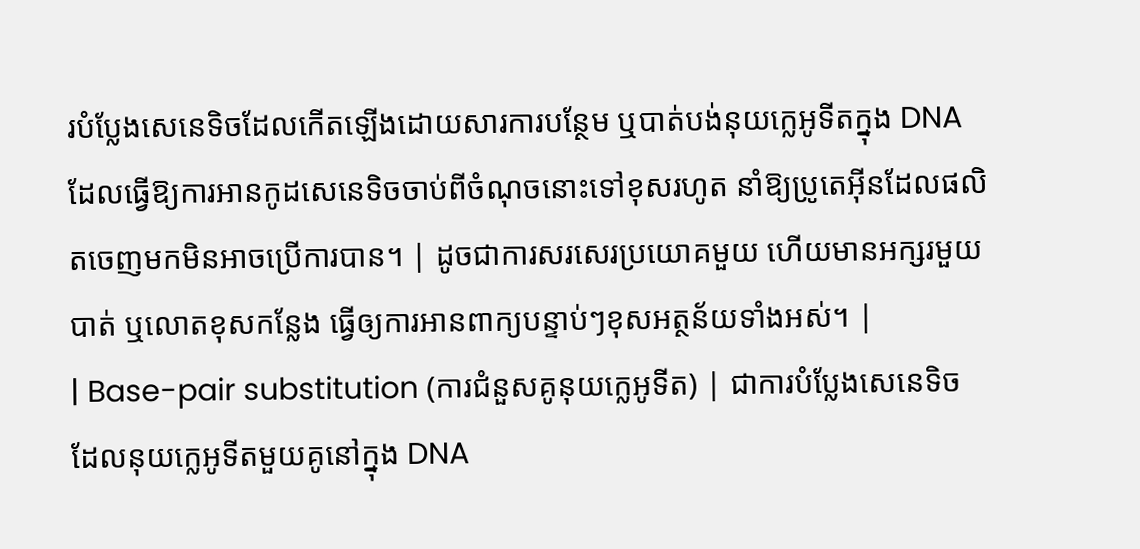របំប្លែងសេនេទិចដែលកើតឡើងដោយសារការបន្ថែម ឬបាត់បង់នុយក្លេអូទីតក្នុង DNA ដែលធ្វើឱ្យការអានកូដសេនេទិចចាប់ពីចំណុចនោះទៅខុសរហូត នាំឱ្យប្រូតេអ៊ីនដែលផលិតចេញមកមិនអាចប្រើការបាន។ | ដូចជាការសរសេរប្រយោគមួយ ហើយមានអក្សរមួយបាត់ ឬលោតខុសកន្លែង ធ្វើឲ្យការអានពាក្យបន្ទាប់ៗខុសអត្ថន័យទាំងអស់។ |
| Base-pair substitution (ការជំនួសគូនុយក្លេអូទីត) | ជាការបំប្លែងសេនេទិចដែលនុយក្លេអូទីតមួយគូនៅក្នុង DNA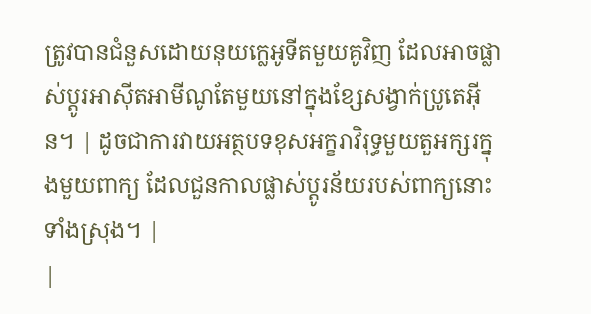ត្រូវបានជំនួសដោយនុយក្លេអូទីតមួយគូវិញ ដែលអាចផ្លាស់ប្តូរអាស៊ីតអាមីណូតែមួយនៅក្នុងខ្សែសង្វាក់ប្រូតេអ៊ីន។ | ដូចជាការវាយអត្ថបទខុសអក្ខរាវិរុទ្ធមួយតួអក្សរក្នុងមួយពាក្យ ដែលជួនកាលផ្លាស់ប្តូរន័យរបស់ពាក្យនោះទាំងស្រុង។ |
|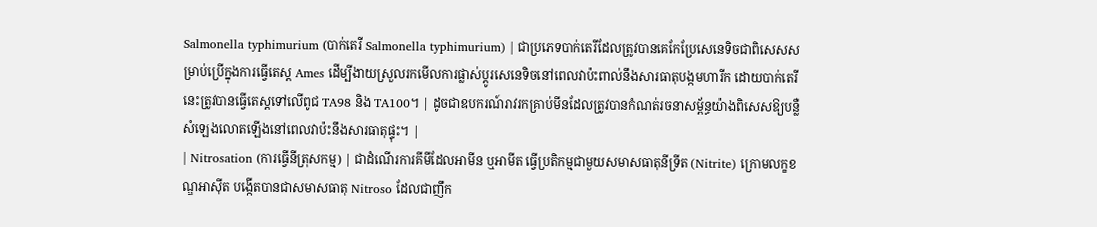Salmonella typhimurium (បាក់តេរី Salmonella typhimurium) | ជាប្រភេទបាក់តេរីដែលត្រូវបានគេកែប្រែសេនេទិចជាពិសេសសម្រាប់ប្រើក្នុងការធ្វើតេស្ត Ames ដើម្បីងាយស្រួលរកមើលការផ្លាស់ប្តូរសេនេទិចនៅពេលវាប៉ះពាល់នឹងសារធាតុបង្កមហារីក ដោយបាក់តេរីនេះត្រូវបានធ្វើតេស្តទៅលើពូជ TA98 និង TA100។ | ដូចជាឧបករណ៍រាវរកគ្រាប់មីនដែលត្រូវបានកំណត់រចនាសម្ព័ន្ធយ៉ាងពិសេសឱ្យបន្លឺសំឡេងលោតឡើងនៅពេលវាប៉ះនឹងសារធាតុផ្ទុះ។ |
| Nitrosation (ការធ្វើនីត្រុសកម្ម) | ជាដំណើរការគីមីដែលអាមីន ឬអាមីត ធ្វើប្រតិកម្មជាមួយសមាសធាតុនីទ្រីត (Nitrite) ក្រោមលក្ខខណ្ឌអាស៊ីត បង្កើតបានជាសមាសធាតុ Nitroso ដែលជាញឹក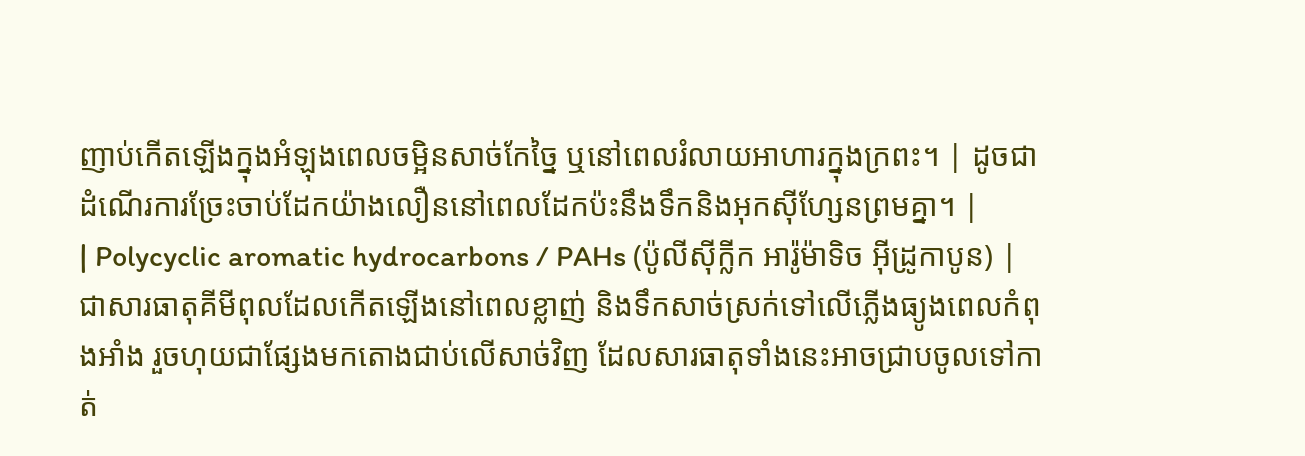ញាប់កើតឡើងក្នុងអំឡុងពេលចម្អិនសាច់កែច្នៃ ឬនៅពេលរំលាយអាហារក្នុងក្រពះ។ | ដូចជាដំណើរការច្រែះចាប់ដែកយ៉ាងលឿននៅពេលដែកប៉ះនឹងទឹកនិងអុកស៊ីហ្សែនព្រមគ្នា។ |
| Polycyclic aromatic hydrocarbons / PAHs (ប៉ូលីស៊ីក្លីក អារ៉ូម៉ាទិច អ៊ីដ្រូកាបូន) | ជាសារធាតុគីមីពុលដែលកើតឡើងនៅពេលខ្លាញ់ និងទឹកសាច់ស្រក់ទៅលើភ្លើងធ្យូងពេលកំពុងអាំង រួចហុយជាផ្សែងមកតោងជាប់លើសាច់វិញ ដែលសារធាតុទាំងនេះអាចជ្រាបចូលទៅកាត់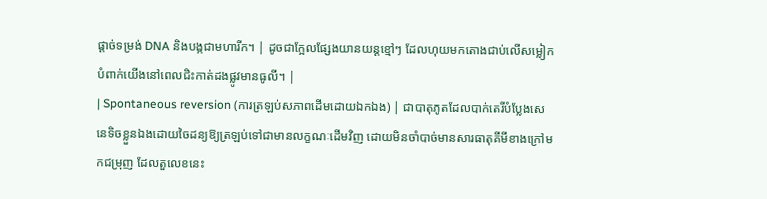ផ្តាច់ទម្រង់ DNA និងបង្កជាមហារីក។ | ដូចជាក្អែលផ្សែងយានយន្តខ្មៅៗ ដែលហុយមកតោងជាប់លើសម្លៀកបំពាក់យើងនៅពេលជិះកាត់ដងផ្លូវមានធូលី។ |
| Spontaneous reversion (ការត្រឡប់សភាពដើមដោយឯកឯង) | ជាបាតុភូតដែលបាក់តេរីបំប្លែងសេនេទិចខ្លួនឯងដោយចៃដន្យឱ្យត្រឡប់ទៅជាមានលក្ខណៈដើមវិញ ដោយមិនចាំបាច់មានសារធាតុគីមីខាងក្រៅមកជម្រុញ ដែលតួលេខនេះ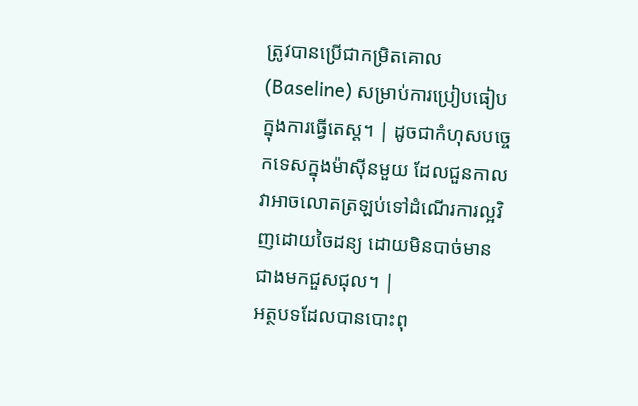ត្រូវបានប្រើជាកម្រិតគោល (Baseline) សម្រាប់ការប្រៀបធៀបក្នុងការធ្វើតេស្ត។ | ដូចជាកំហុសបច្ចេកទេសក្នុងម៉ាស៊ីនមួយ ដែលជួនកាលវាអាចលោតត្រឡប់ទៅដំណើរការល្អវិញដោយចៃដន្យ ដោយមិនបាច់មានជាងមកជួសជុល។ |
អត្ថបទដែលបានបោះពុ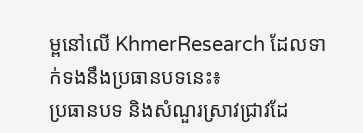ម្ពនៅលើ KhmerResearch ដែលទាក់ទងនឹងប្រធានបទនេះ៖
ប្រធានបទ និងសំណួរស្រាវជ្រាវដែ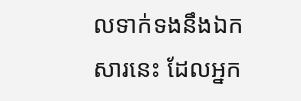លទាក់ទងនឹងឯកសារនេះ ដែលអ្នក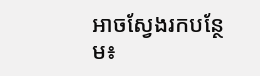អាចស្វែងរកបន្ថែម៖